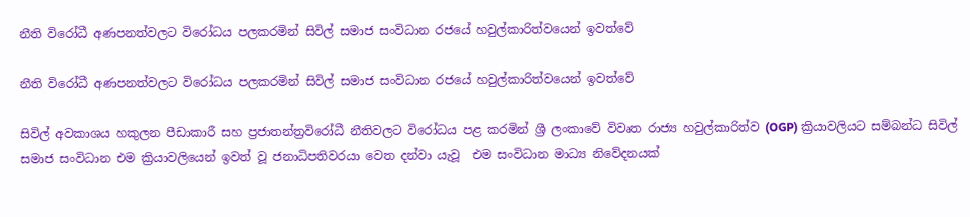නීති විරෝධී අණපනත්වලට විරෝධය පලකරමින් සිවිල් සමාජ සංවිධාන රජයේ හවුල්කාරිත්වයෙන් ඉවත්වේ

නීති විරෝධී අණපනත්වලට විරෝධය පලකරමින් සිවිල් සමාජ සංවිධාන රජයේ හවුල්කාරිත්වයෙන් ඉවත්වේ

සිවිල් අවකාශය හකුලන පීඩාකාරී සහ ප්‍රජාතන්ත්‍රවිරෝධී නීතිවලට විරෝධය පළ කරමින් ශ්‍රී ලංකාවේ විවෘත රාජ්‍ය හවුල්කාරිත්ව (OGP) ක්‍රියාවලියට සම්බන්ධ සිවිල් සමාජ සංවිධාන එම ක්‍රියාවලියෙන් ඉවත් වූ ජනාධිපතිවරයා වෙත දන්වා යැවූ  එම සංවිධාන මාධ්‍ය නිවේදනයක්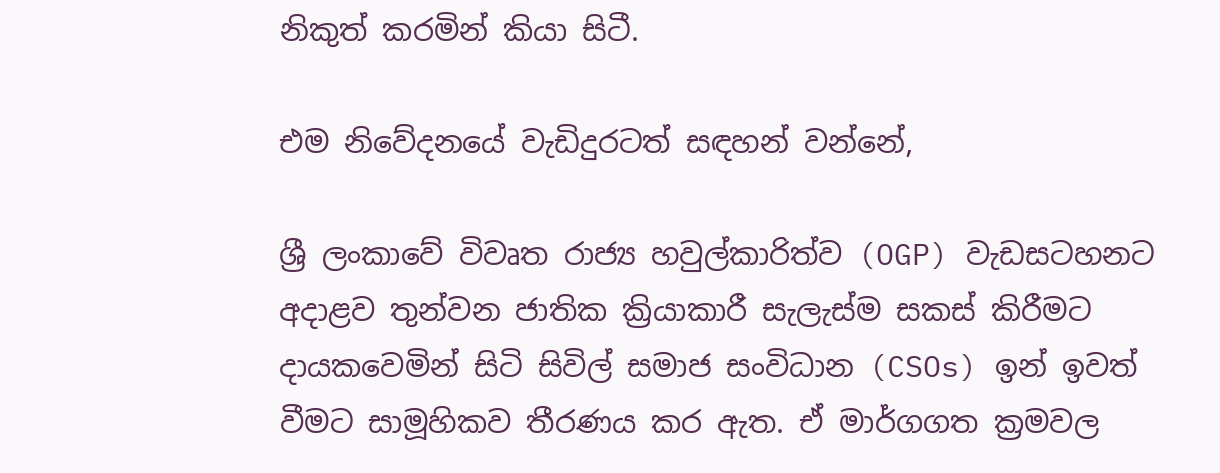නිකුත් කරමින් කියා සිටී.

එම නිවේදනයේ වැඩිදුරටත් සඳහන් වන්නේ,

ශ්‍රී ලංකාවේ විවෘත රාජ්‍ය හවුල්කාරිත්ව (OGP) වැඩසටහනට අදාළව තුන්වන ජාතික ක්‍රියාකාරී සැලැස්ම සකස් කිරීමට දායකවෙමින් සිටි සිවිල් සමාජ සංවිධාන (CSOs) ඉන් ඉවත් වීමට සාමූහිකව තීරණය කර ඇත. ඒ මාර්ගගත ක්‍රමවල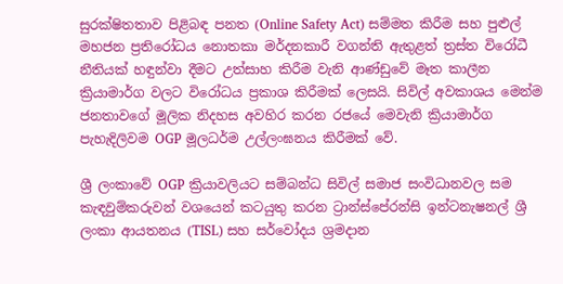සුරක්ෂිතතාව පිළිබඳ පනත (Online Safety Act) සම්මත කිරීම සහ පුළුල් මහජන ප්‍රතිරෝධය නොතකා මර්දනකාරී වගන්ති ඇතුළත් ත්‍රස්ත විරෝධී නීතියක් හඳුන්වා දීමට උත්සාහ කිරීම වැනි ආණ්ඩුවේ මෑත කාලීන ක්‍රියාමාර්ග වලට විරෝධය ප්‍රකාශ කිරීමක් ලෙසයි. සිවිල් අවකාශය මෙන්ම ජනතාවගේ මූලික නිදහස අවහිර කරන රජයේ මෙවැනි ක්‍රියාමාර්ග පැහැදිලිවම OGP මූලධර්ම උල්ලංඝනය කිරීමක් වේ.

ශ්‍රී ලංකාවේ OGP ක්‍රියාවලියට සම්බන්ධ සිවිල් සමාජ සංවිධානවල සම කැඳවුම්කරුවන් වශයෙන් කටයුතු කරන ට්‍රාන්ස්පේරන්සි ඉන්ටනැෂනල් ශ්‍රී ලංකා ආයතනය (TISL) සහ සර්වෝදය ශ්‍රමදාන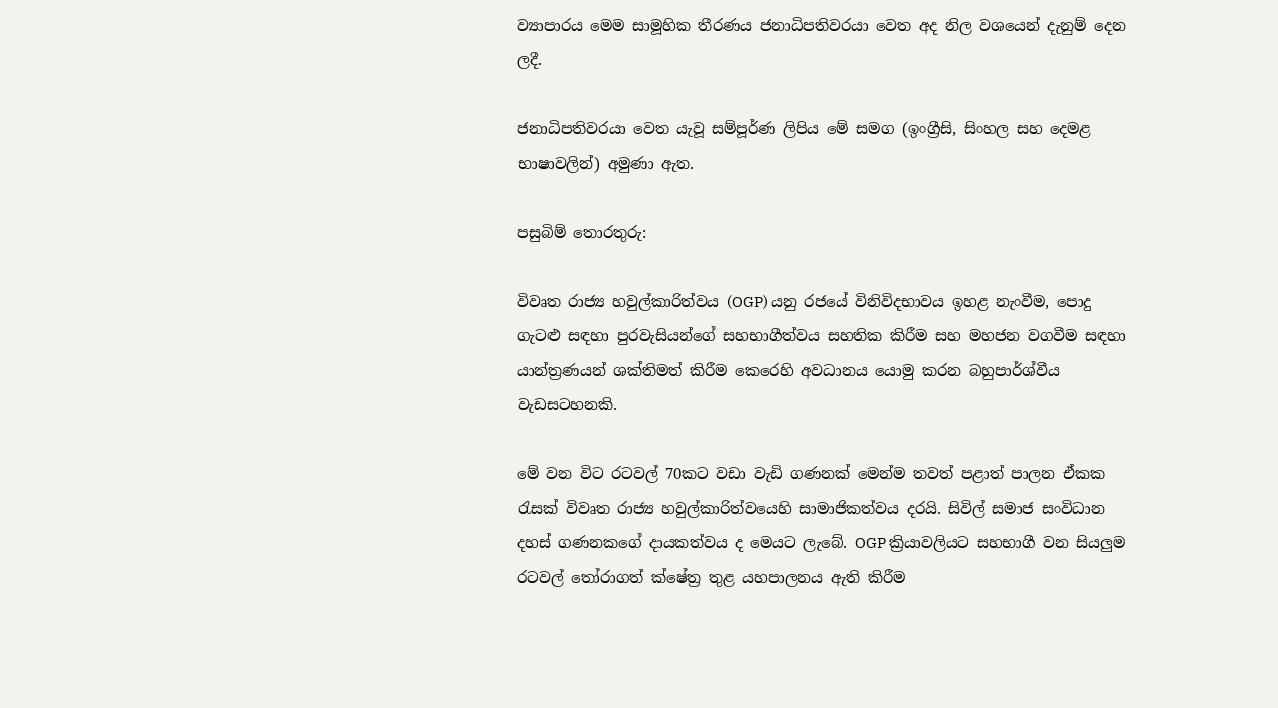ව්‍යාපාරය මෙම සාමූහික තීරණය ජනාධිපතිවරයා වෙත අද නිල වශයෙන් දැනුම් දෙන ලදී.

ජනාධිපතිවරයා වෙත යැවූ සම්පූර්ණ ලිපිය මේ සමග (ඉංග්‍රීසි, සිංහල සහ දෙමළ භාෂාවලින්) අමුණා ඇත.

පසුබිම් තොරතුරු:

විවෘත රාජ්‍ය හවුල්කාරිත්වය (OGP) යනු රජයේ විනිවිදභාවය ඉහළ නැංවීම, පොදු ගැටළු සඳහා පුරවැසියන්ගේ සහභාගීත්වය සහතික කිරීම සහ මහජන වගවීම සඳහා යාන්ත්‍රණයන් ශක්තිමත් කිරීම කෙරෙහි අවධානය යොමු කරන බහුපාර්ශ්වීය වැඩසටහනකි.

මේ වන විට රටවල් 70කට වඩා වැඩි ගණනක් මෙන්ම තවත් පළාත් පාලන ඒකක රැසක් විවෘත රාජ්‍ය හවුල්කාරිත්වයෙහි සාමාජිකත්වය දරයි. සිවිල් සමාජ සංවිධාන දහස් ගණනකගේ දායකත්වය ද මෙයට ලැබේ. OGP ක්‍රියාවලියට සහභාගී වන සියලුම රටවල් තෝරාගත් ක්ෂේත්‍ර තුළ යහපාලනය ඇති කිරීම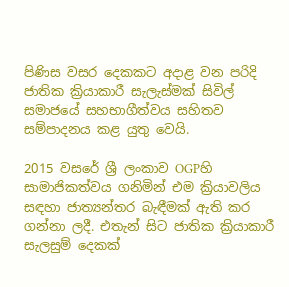පිණිස වසර දෙකකට අදාළ වන පරිදි ජාතික ක්‍රියාකාරී සැලැස්මක් සිවිල් සමාජයේ සහභාගීත්වය සහිතව සම්පාදනය කළ යුතු වෙයි.

2015 වසරේ ශ්‍රී ලංකාව OGPහි සාමාජිකත්වය ගනිමින් එම ක්‍රියාවලිය සඳහා ජාත්‍යන්තර බැඳීමක් ඇති කර ගන්නා ලදී. එතැන් සිට ජාතික ක්‍රියාකාරී සැලසුම් දෙකක්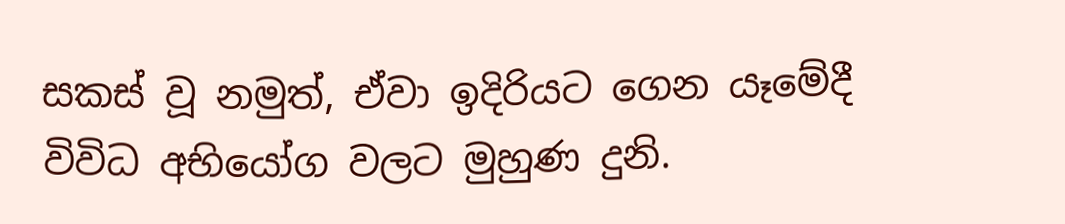සකස් වූ නමුත්, ඒවා ඉදිරියට ගෙන යෑමේදී විවිධ අභියෝග වලට මුහුණ දුනි.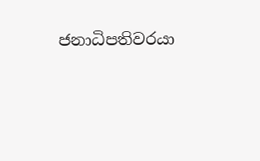ජනාධිපතිවරයා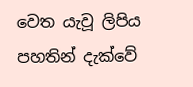වෙත යැවූ ලිපිය පහතින් දැක්වේ